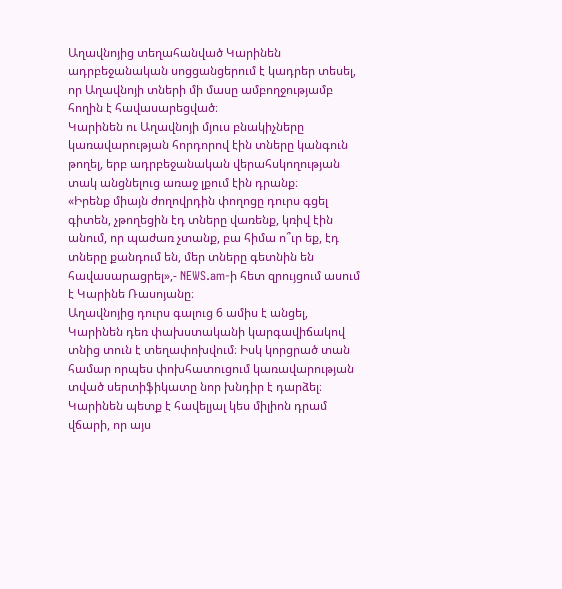Աղավնոյից տեղահանված Կարինեն ադրբեջանական սոցցանցերում է կադրեր տեսել, որ Աղավնոյի տների մի մասը ամբողջությամբ հողին է հավասարեցված։
Կարինեն ու Աղավնոյի մյուս բնակիչները կառավարության հորդորով էին տները կանգուն թողել, երբ ադրբեջանական վերահսկողության տակ անցնելուց առաջ լքում էին դրանք։
«Իրենք միայն ժողովրդին փողոցը դուրս գցել գիտեն, չթողեցին էդ տները վառենք, կռիվ էին անում, որ պաժառ չտանք, բա հիմա ո՞ւր եք, էդ տները քանդում են, մեր տները գետնին են հավասարացրել»,- NEWS.am-ի հետ զրույցում ասում է Կարինե Ռասոյանը։
Աղավնոյից դուրս գալուց 6 ամիս է անցել, Կարինեն դեռ փախստականի կարգավիճակով տնից տուն է տեղափոխվում։ Իսկ կորցրած տան համար որպես փոխհատուցում կառավարության տված սերտիֆիկատը նոր խնդիր է դարձել։ Կարինեն պետք է հավելյալ կես միլիոն դրամ վճարի, որ այս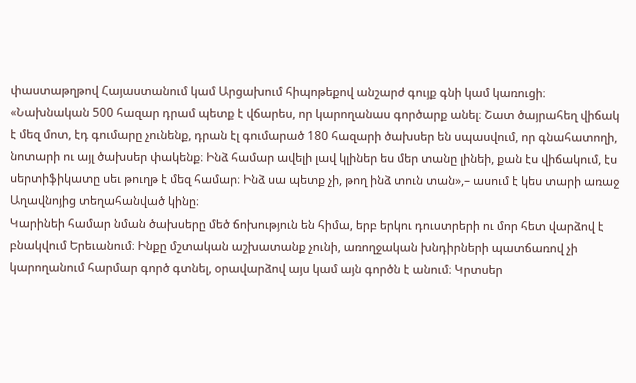փաստաթղթով Հայաստանում կամ Արցախում հիպոթեքով անշարժ գույք գնի կամ կառուցի։
«Նախնական 500 հազար դրամ պետք է վճարես, որ կարողանաս գործարք անել։ Շատ ծայրահեղ վիճակ է մեզ մոտ, էդ գումարը չունենք, դրան էլ գումարած 180 հազարի ծախսեր են սպասվում, որ գնահատողի, նոտարի ու այլ ծախսեր փակենք։ Ինձ համար ավելի լավ կլիներ ես մեր տանը լինեի, քան էս վիճակում, էս սերտիֆիկատը սեւ թուղթ է մեզ համար։ Ինձ սա պետք չի, թող ինձ տուն տան»,– ասում է կես տարի առաջ Աղավնոյից տեղահանված կինը։
Կարինեի համար նման ծախսերը մեծ ճոխություն են հիմա, երբ երկու դուստրերի ու մոր հետ վարձով է բնակվում Երեւանում։ Ինքը մշտական աշխատանք չունի, առողջական խնդիրների պատճառով չի կարողանում հարմար գործ գտնել, օրավարձով այս կամ այն գործն է անում։ Կրտսեր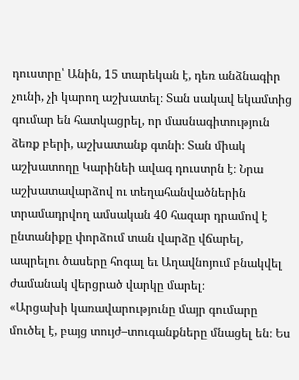դուստրը՝ Անին, 15 տարեկան է, դեռ անձնագիր չունի, չի կարող աշխատել։ Տան սակավ եկամտից գումար են հատկացրել, որ մասնագիտություն ձեռք բերի, աշխատանք գտնի։ Տան միակ աշխատողը Կարինեի ավագ դուստրն է։ Նրա աշխատավարձով ու տեղահանվածներին տրամադրվող ամսական 40 հազար դրամով է ընտանիքը փորձում տան վարձը վճարել, ապրելու ծասերը հոգալ եւ Աղավնոյում բնակվել ժամանակ վերցրած վարկը մարել։
«Արցախի կառավարությունը մայր գումարը մուծել է, բայց տույժ–տուգանքները մնացել են։ Ես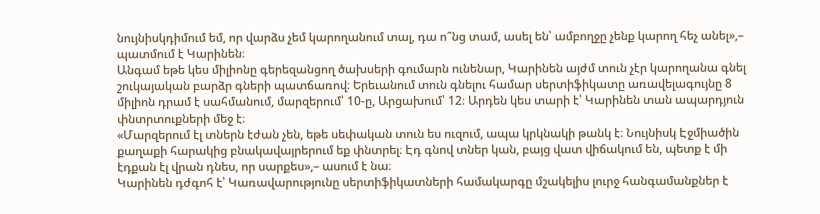նույնիսկդիմում եմ, որ վարձս չեմ կարողանում տալ, դա ո՞նց տամ, ասել են՝ ամբողջը չենք կարող հեչ անել»,– պատմում է Կարինեն։
Անգամ եթե կես միլիոնը գերեզանցող ծախսերի գումարն ունենար, Կարինեն այժմ տուն չէր կարողանա գնել շուկայական բարձր գների պատճառով։ Երեւանում տուն գնելու համար սերտիֆիկատը առավելագույնը 8 միլիոն դրամ է սահմանում, մարզերում՝ 10-ը, Արցախում՝ 12։ Արդեն կես տարի է՝ Կարինեն տան ապարդյուն փնտրտուքների մեջ է։
«Մարզերում էլ տներն էժան չեն, եթե սեփական տուն ես ուզում, ապա կրկնակի թանկ է։ Նույնիսկ Էջմիածին քաղաքի հարակից բնակավայրերում եք փնտրել։ Էդ գնով տներ կան, բայց վատ վիճակում են, պետք է մի էդքան էլ վրան դնես, որ սարքես»,– ասում է նա։
Կարինեն դժգոհ է՝ Կառավարությունը սերտիֆիկատների համակարգը մշակելիս լուրջ հանգամանքներ է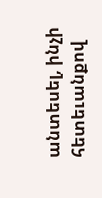անտեսել, ինչի հետեւանքով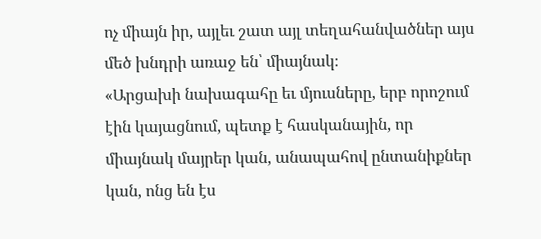ոչ միայն իր, այլեւ շատ այլ տեղահանվածներ այս մեծ խնդրի առաջ են՝ միայնակ։
«Արցախի նախագահը եւ մյուսները, երբ որոշում էին կայացնում, պետք է հասկանային, որ միայնակ մայրեր կան, անապահով ընտանիքներ կան, ոնց են էս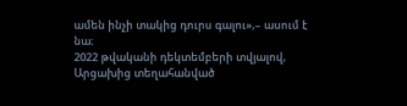ամեն ինչի տակից դուրս գալու»,– ասում է նա։
2022 թվականի դեկտեմբերի տվյալով, Արցախից տեղահանված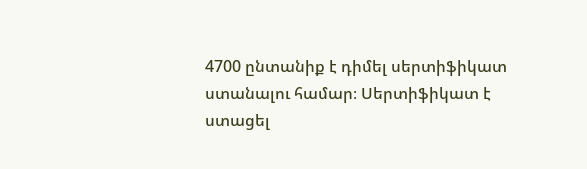4700 ընտանիք է դիմել սերտիֆիկատ ստանալու համար։ Սերտիֆիկատ է ստացել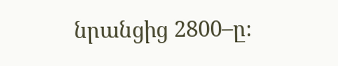նրանցից 2800–ը։